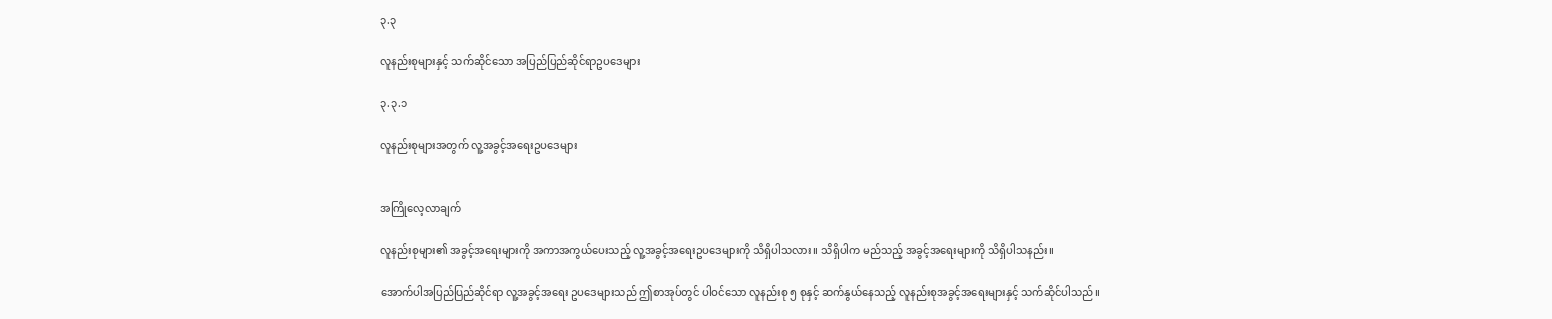၃.၃

လူနည်းစုများနှင့် သက်ဆိုင်သော အပြည်ပြည်ဆိုင်ရာဥပဒေများ

၃.၃.၁

လူနည်းစုများအတွက် လူ့အခွင့်အရေးဥပဒေများ


အကြိုလေ့လာချက်

လူနည်းစုများ၏ အခွင့်အရေးများကို အကာအကွယ်ပေးသည့် လူ့အခွင့်အရေးဥပဒေများကို သိရှိပါသလား။ သိရှိပါက မည်သည့် အခွင့်အရေးများကို သိရှိပါသနည်း။

အောက်ပါအပြည်ပြည်ဆိုင်ရာ လူ့အခွင့်အရေး ဥပဒေများသည် ဤစာအုပ်တွင် ပါဝင်သော လူနည်းစု ၅ စုနှင့် ဆက်နွယ်နေသည့် လူနည်းစုအခွင့်အရေးများနှင့် သက်ဆိုင်ပါသည်။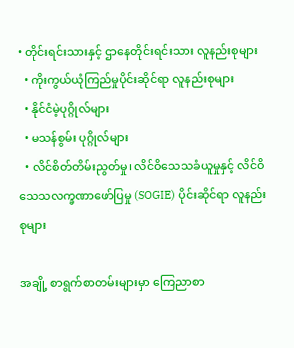• တိုင်းရင်းသားနှင့် ဌာနေတိုင်းရင်းသား လူနည်းစုများ
  • ကိုးကွယ်ယုံကြည်မှုပိုင်းဆိုင်ရာ လူနည်းစုများ
  • နိုင်ငံမဲ့ပုဂ္ဂိုလ်များ
  • မသန်စွမ်း ပုဂ္ဂိုလ်များ
  • လိင်စိတ်တိမ်းညွတ်မှု၊ လိင်ဝိသေသခံယူမှုနှင့် လိင်ဝိသေသလက္ခဏာဖော်ပြမှု (SOGIE) ပိုင်းဆိုင်ရာ လူနည်းစုများ

အချို့ စာရွက်စာတမ်းများမှာ ကြေညာစာ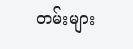တမ်းများ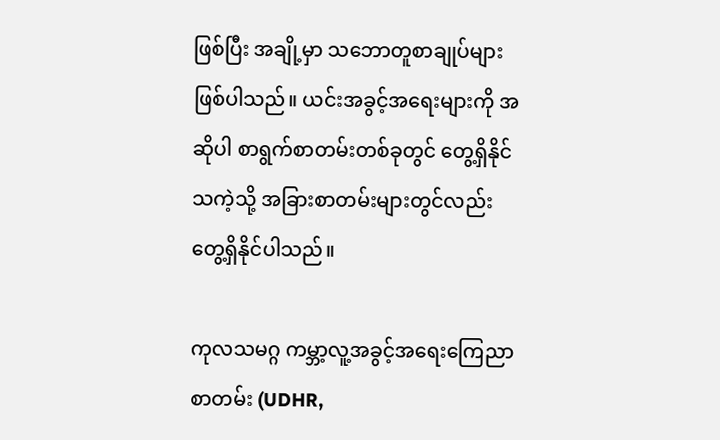ဖြစ်ပြီး အချို့မှာ သဘောတူစာချုပ်များ ဖြစ်ပါသည်။ ယင်းအခွင့်အရေးများကို အဆိုပါ စာရွက်စာတမ်းတစ်ခုတွင် တွေ့ရှိနိုင်သကဲ့သို့ အခြားစာတမ်းများတွင်လည်း တွေ့ရှိနိုင်ပါသည်။

ကုလသမဂ္ဂ ကမ္ဘာ့လူ့အခွင့်အရေးကြေညာစာတမ်း (UDHR,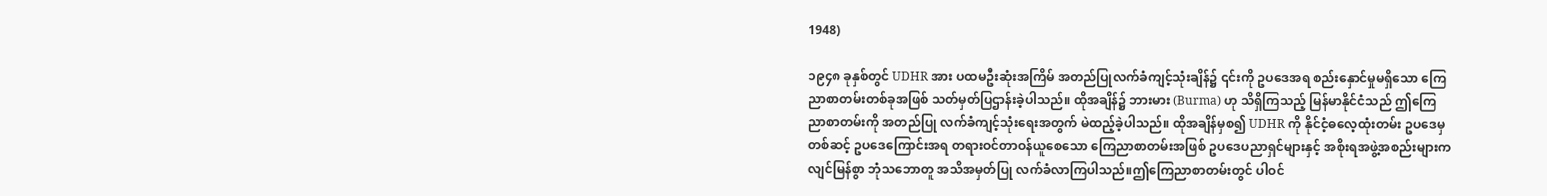1948)

၁၉၄၈ ခုနှစ်တွင် UDHR အား ပထမဦးဆုံးအကြိမ် အတည်ပြုလက်ခံကျင့်သုံးချိန်၌ ၎င်းကို ဥပဒေအရ စည်းနှောင်မှုမရှိသော ကြေညာစာတမ်းတစ်ခုအဖြစ် သတ်မှတ်ပြဌာန်းခဲ့ပါသည်။ ထိုအချိန်၌ ဘားမား (Burma) ဟု သိရှိကြသည့် မြန်မာနိုင်ငံသည် ဤကြေညာစာတမ်းကို အတည်ပြု လက်ခံကျင့်သုံးရေးအတွက် မဲထည့်ခဲ့ပါသည်။ ထိုအချိန်မှစ၍ UDHR ကို နိုင်ငံ့ဓလေ့ထုံးတမ်း ဥပဒေမှတစ်ဆင့် ဥပဒေကြောင်းအရ တရားဝင်တာဝန်ယူစေသော ကြေညာစာတမ်းအဖြစ် ဥပဒေပညာရှင်များနှင့် အစိုးရအဖွဲ့အစည်းများက လျင်မြန်စွာ ဘုံသဘောတူ အသိအမှတ်ပြု လက်ခံလာကြပါသည်။ဤကြေညာစာတမ်းတွင် ပါဝင်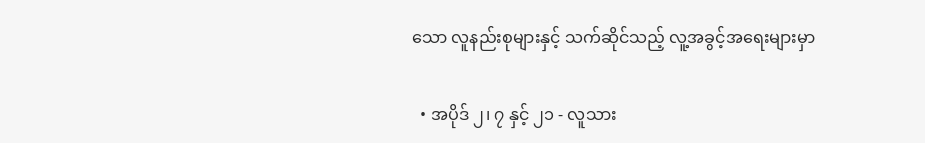သော လူနည်းစုများနှင့် သက်ဆိုင်သည့် လူ့အခွင့်အရေးများမှာ

  • အပိုဒ် ၂၊ ၇ နှင့် ၂၁ - လူသား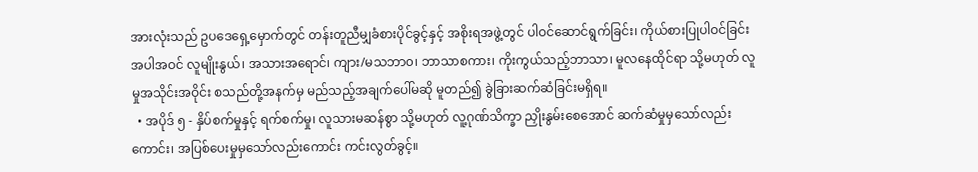အားလုံးသည် ဥပဒေရှေ့မှောက်တွင် တန်းတူညီမျှခံစားပိုင်ခွင့်နှင့် အစိုးရအဖွဲ့တွင် ပါဝင်ဆောင်ရွက်ခြင်း၊ ကိုယ်စားပြုပါဝင်ခြင်း အပါအဝင် လူမျိုးနွယ်၊ အသားအရောင်၊ ကျား/မသဘာ၀၊ ဘာသာစကား၊ ကိုးကွယ်သည့်ဘာသာ၊ မူလနေထိုင်ရာ သို့မဟုတ် လူမှုအသိုင်းအဝိုင်း စသည်တို့အနက်မှ မည်သည့်အချက်ပေါ်မဆို မူတည်၍ ခွဲခြားဆက်ဆံခြင်းမရှိရ။
  • အပိုဒ် ၅ - နှိပ်စက်မှုနှင့် ရက်စက်မှု၊ လူသားမဆန်စွာ သို့မဟုတ် လူ့ဂုဏ်သိက္ခာ ညှိုးနွမ်းစေအောင် ဆက်ဆံမှုမှသော်လည်းကောင်း၊ အပြစ်ပေးမှုမှသော်လည်းကောင်း ကင်းလွတ်ခွင့်။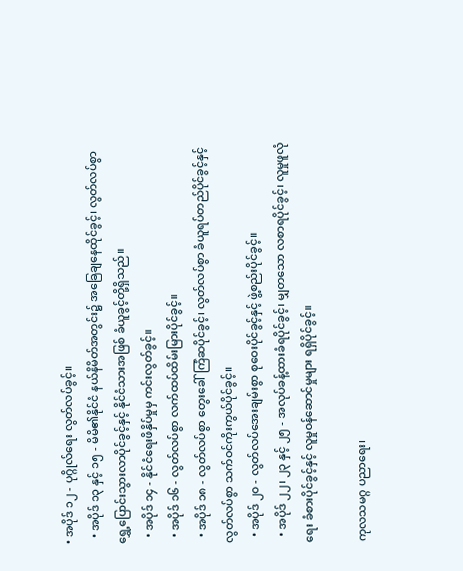• အပိုဒ် ၁၂ - ပုဂ္ဂိုလ်ရေး လွတ်လပ်ခွင့်။
  • အပိုဒ် ၁၃ နှင့် ၁၅ - မိမိ၏နိုင်ငံ နယ်နိမိတ်အတွင်း၌ အခြေချနေထိုင်ခွင့်၊ လွတ်လပ်စွာ ရွှေ့ပြောင်းသွားလာပိုင်ခွင့်နှင့် နိုင်ငံသားအဖြစ် ခံယူခွင့်တို့ရှိသည်။
  • အပိုဒ် ၁၄ - နိုင်ငံရေးဖိနှိပ်မှုမှ ကင်းလွတ်ခွင့်။
  • အပိုဒ် ၁၆ - လွတ်လပ်စွာ လက်ထပ်ထိမ်းမြားပိုင်ခွင့်။
  • အပိုဒ် ၁၈ - လွတ်လပ်စွာ တွေးခေါ်ကြံဆပိုင်ခွင့်၊ လွတ်လပ်စွာ ခံယူရပ်တည်ပိုင်ခွင့်နှင့် လွတ်လပ်စွာ သက်ဝင်ကိုးကွယ်ပိုင်ခွင့်။
  • အပိုဒ် ၂၀ - လွတ်လပ်အေးချမ်းစွာ စုဝေးပိုင်ခွင့်နှင့် ဖွဲ့စည်းပိုင်ခွင့်။
  • အပိုဒ် ၂၂၊ ၂၃ နှင့် ၂၅ - အလုပ်ခန့်ထားခံရပိုင်ခွင့်၊ မျှတသော လစာရပိုင်ခွင့်၊ လူမှုဖူလုံရေး ခံစားပိုင်ခွင့်နှင့် လူမှုဝန်ဆောင်မှုများ ရရှိပိုင်ခွင့်။

ကုလသမဂ္ဂ ပညာရေး၊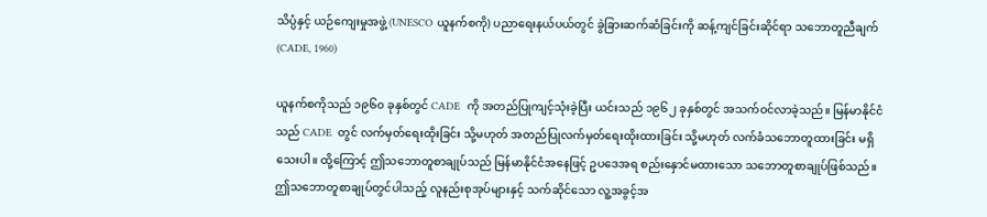သိပ္ပံနှင့် ယဉ်ကျေးမှုအဖွဲ့ (UNESCO ယူနက်စကို) ပညာရေးနယ်ပယ်တွင် ခွဲခြားဆက်ဆံခြင်းကို ဆန့်ကျင်ခြင်းဆိုင်ရာ သဘောတူညီချက် (CADE, 1960)

ယူနက်စကိုသည် ၁၉၆၀ ခုနှစ်တွင် CADE  ကို အတည်ပြုကျင့်သုံးခဲ့ပြီး ယင်းသည် ၁၉၆၂ ခုနှစ်တွင် အသက်ဝင်လာခဲ့သည်။ မြန်မာနိုင်ငံသည် CADE  တွင် လက်မှတ်ရေးထိုးခြင်း သို့မဟုတ် အတည်ပြုလက်မှတ်ရေးထိုးထားခြင်း သို့မဟုတ် လက်ခံသဘောတူထားခြင်း မရှိသေးပါ။ ထို့ကြောင့် ဤသဘောတူစာချုပ်သည် မြန်မာနိုင်ငံအနေဖြင့် ဥပဒေအရ စည်းနှောင်မထားသော သဘောတူစာချုပ်ဖြစ်သည်။ ဤသဘောတူစာချုပ်တွင်ပါသည့် လူနည်းစုအုပ်များနှင့် သက်ဆိုင်သော လူ့အခွင့်အ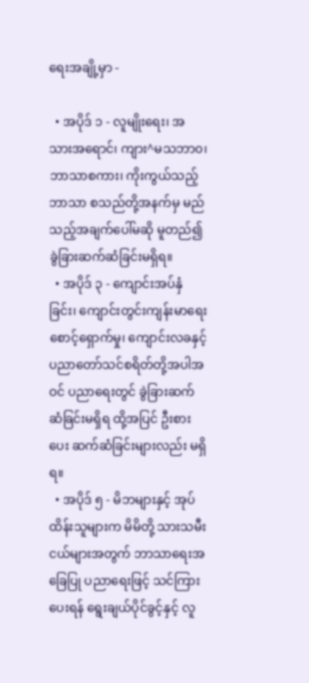ရေးအချို့မှာ -

  • အပိုဒ် ၁ - လူမျိုးရေး၊ အသားအရောင်၊ ကျား^မသဘာ၀၊ ဘာသာစကား၊ ကိုးကွယ်သည့်ဘာသာ စသည်တို့အနက်မှ မည်သည့်အချက်ပေါ်မဆို မူတည်၍ ခွဲခြားဆက်ဆံခြင်းမရှိရ။
  • အပိုဒ် ၃ - ကျောင်းအပ်နှံခြင်း၊ ကျောင်းတွင်းကျန်းမာရေး စောင့်ရှောက်မှု၊ ကျောင်းလခနှင့် ပညာတော်သင်စရိတ်တို့အပါအဝင် ပညာရေးတွင် ခွဲခြားဆက်ဆံခြင်းမရှိရ ထို့အပြင် ဦးစားပေး ဆက်ဆံခြင်းများလည်း မရှိရ။
  • အပိုဒ် ၅ - မိဘများနှင့် အုပ်ထိန်းသူများက မိမိတို့ သားသမီးငယ်များအတွက် ဘာသာရေးအခြေပြု ပညာရေးဖြင့် သင်ကြားပေးရန် ရွေးချယ်ပိုင်ခွင့်နှင့် လူ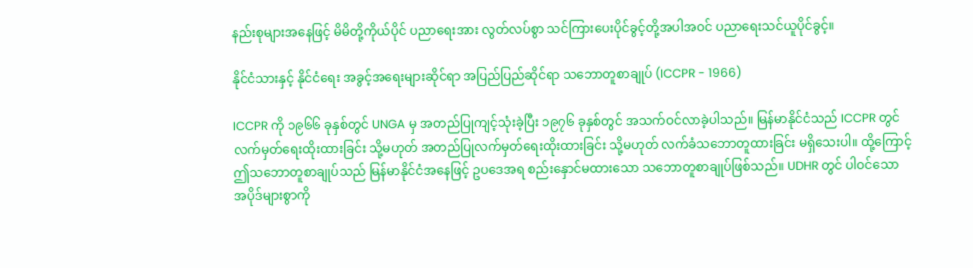နည်းစုများအနေဖြင့် မိမိတို့ကိုယ်ပိုင် ပညာရေးအား လွတ်လပ်စွာ သင်ကြားပေးပိုင်ခွင့်တို့အပါအဝင် ပညာရေးသင်ယူပိုင်ခွင့်။

နိုင်ငံသားနှင့် နိုင်ငံရေး အခွင့်အရေးများဆိုင်ရာ အပြည်ပြည်ဆိုင်ရာ သဘောတူစာချုပ် (ICCPR - 1966)

ICCPR ကို ၁၉၆၆ ခုနှစ်တွင် UNGA မှ အတည်ပြုကျင့်သုံးခဲ့ပြီး ၁၉၇၆ ခုနှစ်တွင် အသက်ဝင်လာခဲ့ပါသည်။ မြန်မာနိုင်ငံသည် ICCPR တွင် လက်မှတ်ရေးထိုးထားခြင်း သို့မဟုတ် အတည်ပြုလက်မှတ်ရေးထိုးထားခြင်း သို့မဟုတ် လက်ခံသဘောတူထားခြင်း မရှိသေးပါ။ ထို့ကြောင့် ဤသဘောတူစာချုပ်သည် မြန်မာနိုင်ငံအနေဖြင့် ဥပဒေအရ စည်းနှောင်မထားသော သဘောတူစာချုပ်ဖြစ်သည်။ UDHR တွင် ပါဝင်သော အပိုဒ်များစွာကို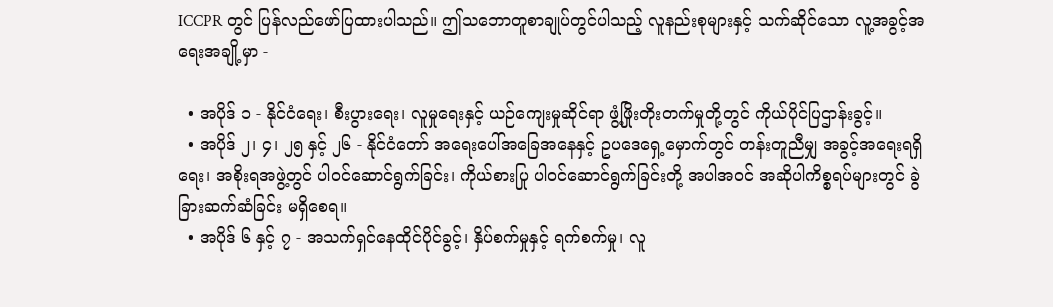ICCPR တွင် ပြန်လည်ဖော်ပြထားပါသည်။ ဤသဘောတူစာချုပ်တွင်ပါသည့် လူနည်းစုများနှင့် သက်ဆိုင်သော လူ့အခွင့်အရေးအချို့မှာ -

  • အပိုဒ် ၁ - နိုင်ငံရေး၊ စီးပွားရေး၊ လူမှုရေးနှင့် ယဉ်ကျေးမှုဆိုင်ရာ ဖွံ့ဖြိုးတိုးတက်မှုတို့တွင် ကိုယ်ပိုင်ပြဌာန်းခွင့်။
  • အပိုဒ် ၂၊ ၄၊ ၂၅ နှင့် ၂၆ - နိုင်ငံတော် အရေးပေါ်အခြေအနေနှင့် ဥပဒေရှေ့မှောက်တွင် တန်းတူညီမျှ အခွင့်အရေးရရှိရေး၊ အစိုးရအဖွဲ့တွင် ပါဝင်ဆောင်ရွက်ခြင်း၊ ကိုယ်စားပြု ပါဝင်ဆောင်ရွက်ခြင်းတို့ အပါအဝင် အဆိုပါကိစ္စရပ်များတွင် ခွဲခြားဆက်ဆံခြင်း မရှိစေရ။
  • အပိုဒ် ၆ နှင့် ၇ - အသက်ရှင်နေထိုင်ပိုင်ခွင့်၊ နှိပ်စက်မှုနှင့် ရက်စက်မှု၊ လူ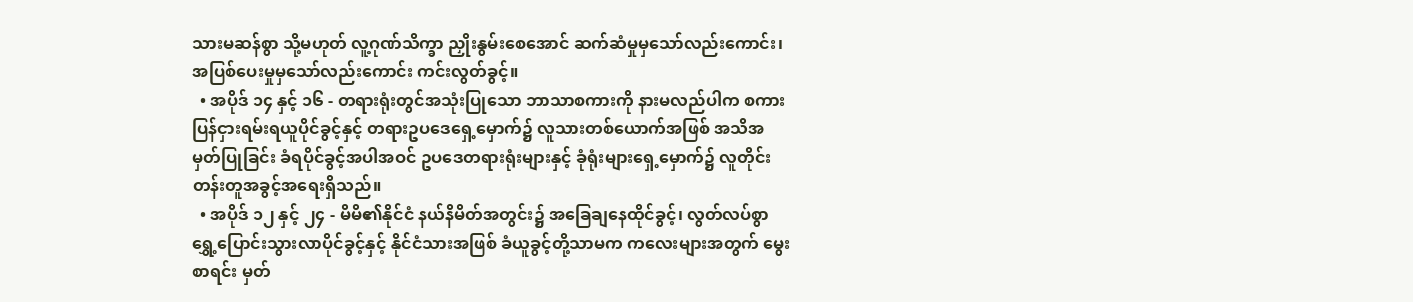သားမဆန်စွာ သို့မဟုတ် လူ့ဂုဏ်သိက္ခာ ညှိုးနွမ်းစေအောင် ဆက်ဆံမှုမှသော်လည်းကောင်း၊ အပြစ်ပေးမှုမှသော်လည်းကောင်း ကင်းလွတ်ခွင့်။
  • အပိုဒ် ၁၄ နှင့် ၁၆ - တရားရုံးတွင်အသုံးပြုသော ဘာသာစကားကို နားမလည်ပါက စကားပြန်ငှားရမ်းရယူပိုင်ခွင့်နှင့် တရားဥပဒေရှေ့မှောက်၌ လူသားတစ်ယောက်အဖြစ် အသိအမှတ်ပြုခြင်း ခံရပိုင်ခွင့်အပါအဝင် ဥပဒေတရားရုံးများနှင့် ခုံရုံးများရှေ့မှောက်၌ လူတိုင်း တန်းတူအခွင့်အရေးရှိသည်။
  • အပိုဒ် ၁၂ နှင့် ၂၄ - မိမိ၏နိုင်ငံ နယ်နိမိတ်အတွင်း၌ အခြေချနေထိုင်ခွင့်၊ လွတ်လပ်စွာ ရွှေ့ပြောင်းသွားလာပိုင်ခွင့်နှင့် နိုင်ငံသားအဖြစ် ခံယူခွင့်တို့သာမက ကလေးများအတွက် မွေးစာရင်း မှတ်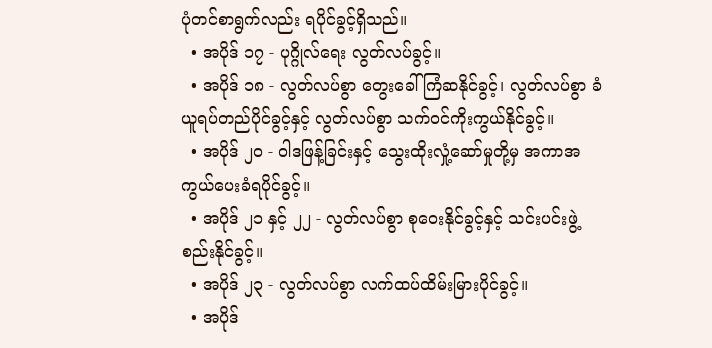ပုံတင်စာရွက်လည်း ရပိုင်ခွင့်ရှိသည်။
  • အပိုဒ် ၁၇ - ပုဂ္ဂိုလ်ရေး လွတ်လပ်ခွင့်။
  • အပိုဒ် ၁၈ - လွတ်လပ်စွာ တွေးခေါ်ကြံဆနိုင်ခွင့်၊ လွတ်လပ်စွာ ခံယူရပ်တည်ပိုင်ခွင့်နှင့် လွတ်လပ်စွာ သက်ဝင်ကိုးကွယ်နိုင်ခွင့်။
  • အပိုဒ် ၂၀ - ဝါဒဖြန့်ခြင်းနှင့် သွေးထိုးလှုံ့ဆော်မှုတို့မှ အကာအကွယ်ပေးခံရပိုင်ခွင့်။
  • အပိုဒ် ၂၁ နှင့် ၂၂ - လွတ်လပ်စွာ စုဝေးနိုင်ခွင့်နှင့် သင်းပင်းဖွဲ့စည်းနိုင်ခွင့်။
  • အပိုဒ် ၂၃ - လွတ်လပ်စွာ လက်ထပ်ထိမ်းမြားပိုင်ခွင့်။
  • အပိုဒ်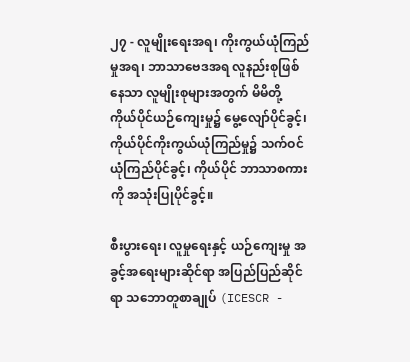၂၇ - လူမျိုးရေးအရ၊ ကိုးကွယ်ယုံကြည်မှုအရ၊ ဘာသာဗေဒအရ လူနည်းစုဖြစ်နေသာ လူမျိုးစုများအတွက် မိမိတို့ ကိုယ်ပိုင်ယဉ်ကျေးမှု၌ မွေ့လျော်ပိုင်ခွင့်၊ ကိုယ်ပိုင်ကိုးကွယ်ယုံကြည်မှု၌ သက်ဝင်ယုံကြည်ပိုင်ခွင့်၊ ကိုယ်ပိုင် ဘာသာစကားကို အသုံးပြုပိုင်ခွင့်။

စီးပွားရေး၊ လူမှုရေးနှင့် ယဉ်ကျေးမှု အခွင့်အရေးများဆိုင်ရာ အပြည်ပြည်ဆိုင်ရာ သဘောတူစာချုပ် (ICESCR -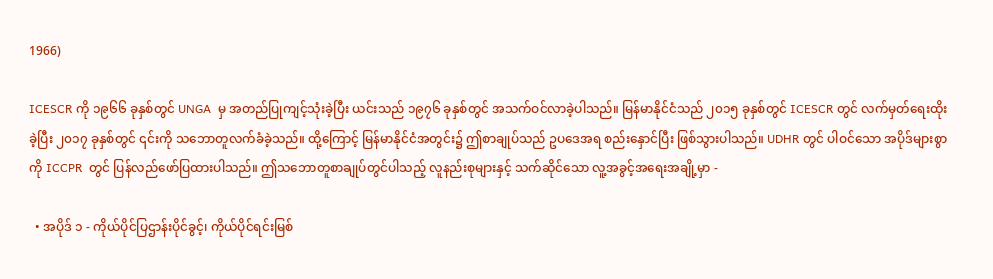1966)

ICESCR ကို ၁၉၆၆ ခုနှစ်တွင် UNGA  မှ အတည်ပြုကျင့်သုံးခဲ့ပြီး ယင်းသည် ၁၉၇၆ ခုနှစ်တွင် အသက်ဝင်လာခဲ့ပါသည်။ မြန်မာနိုင်ငံသည် ၂၀၁၅ ခုနှစ်တွင် ICESCR တွင် လက်မှတ်ရေးထိုးခဲ့ပြီး ၂၀၁၇ ခုနှစ်တွင် ၎င်းကို သဘောတူလက်ခံခဲ့သည်။ ထို့ကြောင့် မြန်မာနိုင်ငံအတွင်း၌ ဤစာချုပ်သည် ဥပဒေအရ စည်းနှောင်ပြီး ဖြစ်သွားပါသည်။ UDHR တွင် ပါဝင်သော အပိုဒ်များစွာကို ICCPR  တွင် ပြန်လည်ဖော်ပြထားပါသည်။ ဤသဘောတူစာချုပ်တွင်ပါသည့် လူနည်းစုများနှင့် သက်ဆိုင်သော လူ့အခွင့်အရေးအချို့မှာ -

  • အပိုဒ် ၁ - ကိုယ်ပိုင်ပြဌာန်းပိုင်ခွင့်၊ ကိုယ်ပိုင်ရင်းမြစ်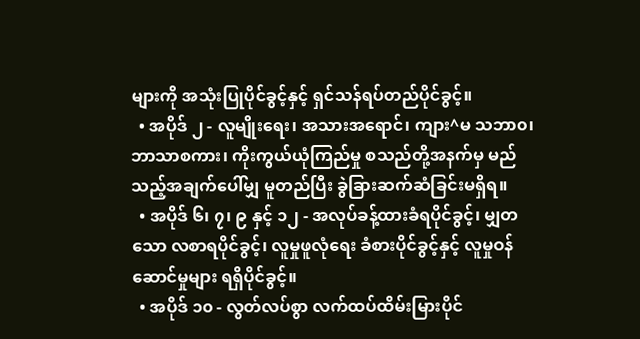များကို အသုံးပြုပိုင်ခွင့်နှင့် ရှင်သန်ရပ်တည်ပိုင်ခွင့်။
  • အပိုဒ် ၂ - လူမျိုးရေး၊ အသားအရောင်၊ ကျား^မ သဘာ၀၊ ဘာသာစကား၊ ကိုးကွယ်ယုံကြည်မှု စသည်တို့အနက်မှ မည်သည့်အချက်ပေါ်မျှ မူတည်ပြီး ခွဲခြားဆက်ဆံခြင်းမရှိရ။
  • အပိုဒ် ၆၊ ၇၊ ၉ နှင့် ၁၂ - အလုပ်ခန့်ထားခံရပိုင်ခွင့်၊ မျှတသော လစာရပိုင်ခွင့်၊ လူမှုဖူလုံရေး ခံစားပိုင်ခွင့်နှင့် လူမှုဝန်ဆောင်မှုများ ရရှိပိုင်ခွင့်။
  • အပိုဒ် ၁၀ - လွတ်လပ်စွာ လက်ထပ်ထိမ်းမြားပိုင်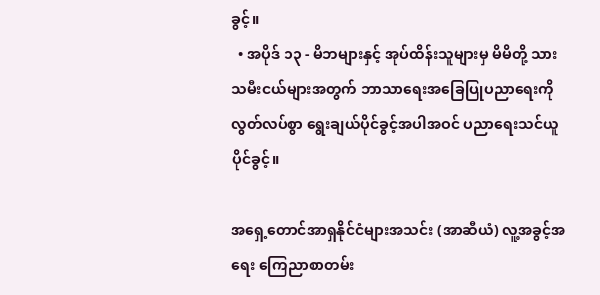ခွင့်။
  • အပိုဒ် ၁၃ - မိဘများနှင့် အုပ်ထိန်းသူများမှ မိမိတို့ သားသမီးငယ်များအတွက် ဘာသာရေးအခြေပြုပညာရေးကို လွတ်လပ်စွာ ရွေးချယ်ပိုင်ခွင့်အပါအဝင် ပညာရေးသင်ယူပိုင်ခွင့်။

အရှေ့တောင်အာရှနိုင်ငံများအသင်း (အာဆီယံ) လူ့အခွင့်အရေး ကြေညာစာတမ်း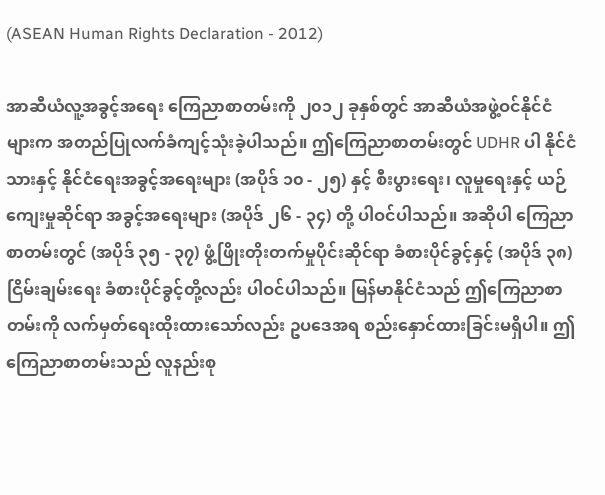(ASEAN Human Rights Declaration - 2012)

အာဆီယံလူ့အခွင့်အရေး ကြေညာစာတမ်းကို ၂၀၁၂ ခုနှစ်တွင် အာဆီယံအဖွဲ့ဝင်နိုင်ငံများက အတည်ပြုလက်ခံကျင့်သုံးခဲ့ပါသည်။ ဤကြေညာစာတမ်းတွင် UDHR ပါ နိုင်ငံသားနှင့် နိုင်ငံရေးအခွင့်အရေးများ (အပိုဒ် ၁၀ - ၂၅) နှင့် စီးပွားရေး၊ လူမှုရေးနှင့် ယဉ်ကျေးမှုဆိုင်ရာ အခွင့်အရေးများ (အပိုဒ် ၂၆ - ၃၄) တို့ ပါဝင်ပါသည်။ အဆိုပါ ကြေညာစာတမ်းတွင် (အပိုဒ် ၃၅ - ၃၇) ဖွံ့ဖြိုးတိုးတက်မှုပိုင်းဆိုင်ရာ ခံစားပိုင်ခွင့်နှင့် (အပိုဒ် ၃၈) ငြိမ်းချမ်းရေး ခံစားပိုင်ခွင့်တို့လည်း ပါဝင်ပါသည်။ မြန်မာနိုင်ငံသည် ဤကြေညာစာတမ်းကို လက်မှတ်ရေးထိုးထားသော်လည်း ဥပဒေအရ စည်းနှောင်ထားခြင်းမရှိပါ။ ဤကြေညာစာတမ်းသည် လူနည်းစု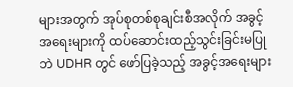များအတွက် အုပ်စုတစ်စုချင်းစီအလိုက် အခွင့်အရေးများကို ထပ်ဆောင်းထည့်သွင်းခြင်းမပြုဘဲ UDHR တွင် ဖော်ပြခဲ့သည့် အခွင့်အရေးများ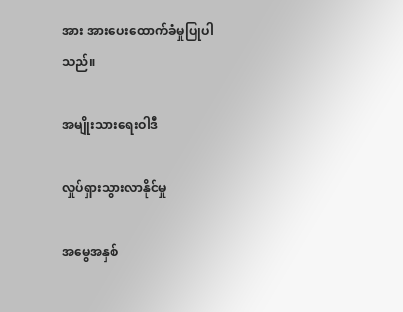အား အားပေးထောက်ခံမှုပြုပါသည်။

အမျိုးသားရေးဝါဒီ

လှုပ်ရှားသွားလာနိုင်မှု

အမွေအနှစ်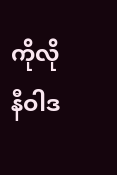ကိုလိုနီဝါဒ